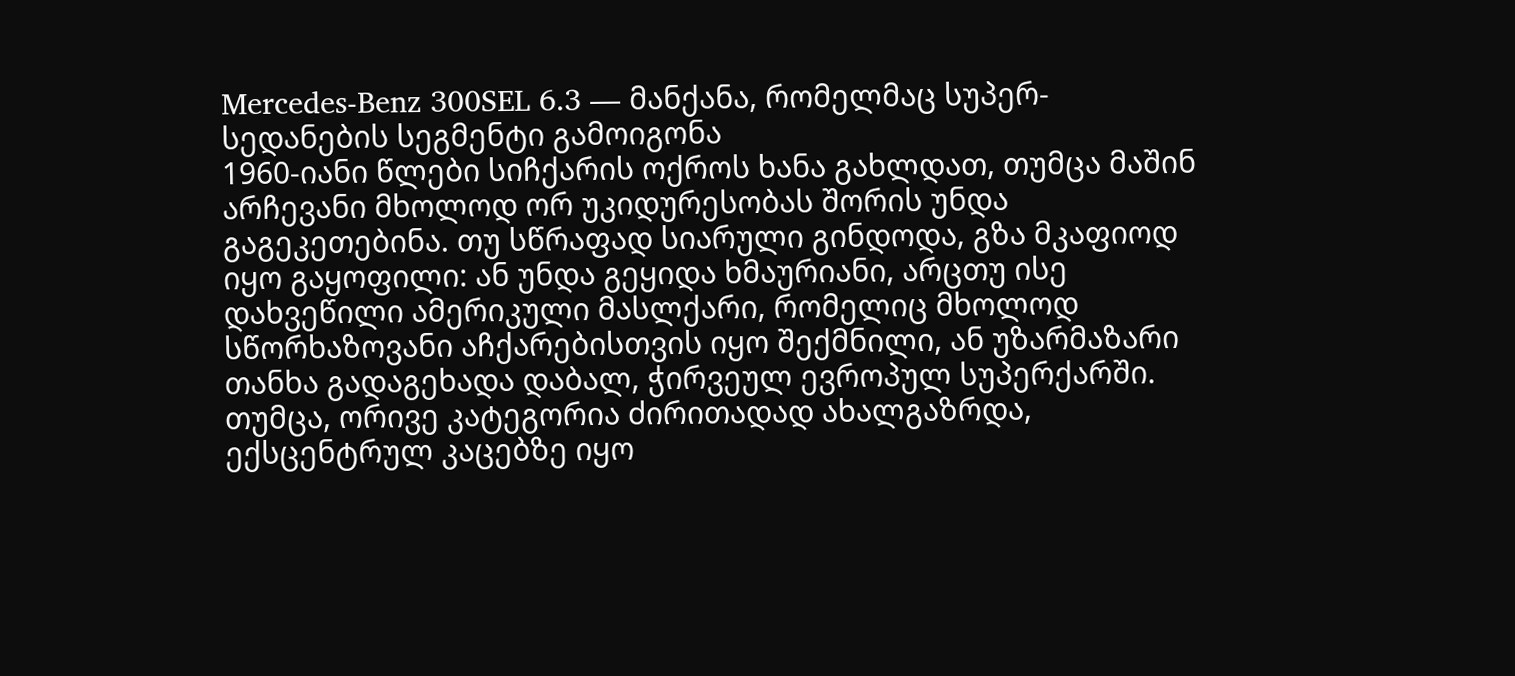Mercedes-Benz 300SEL 6.3 — მანქანა, რომელმაც სუპერ-სედანების სეგმენტი გამოიგონა
1960-იანი წლები სიჩქარის ოქროს ხანა გახლდათ, თუმცა მაშინ არჩევანი მხოლოდ ორ უკიდურესობას შორის უნდა გაგეკეთებინა. თუ სწრაფად სიარული გინდოდა, გზა მკაფიოდ იყო გაყოფილი: ან უნდა გეყიდა ხმაურიანი, არცთუ ისე დახვეწილი ამერიკული მასლქარი, რომელიც მხოლოდ სწორხაზოვანი აჩქარებისთვის იყო შექმნილი, ან უზარმაზარი თანხა გადაგეხადა დაბალ, ჭირვეულ ევროპულ სუპერქარში. თუმცა, ორივე კატეგორია ძირითადად ახალგაზრდა, ექსცენტრულ კაცებზე იყო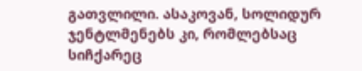გათვლილი. ასაკოვან, სოლიდურ ჯენტლმენებს კი, რომლებსაც სიჩქარეც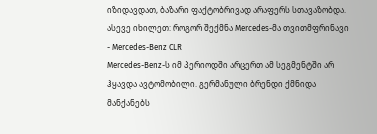იზიდავდათ, ბაზარი ფაქტობრივად არაფერს სთავაზობდა.
ასევე იხილეთ: როგორ შექმნა Mercedes-მა თვითმფრინავი - Mercedes-Benz CLR
Mercedes-Benz-ს იმ პერიოდში არცერთ ამ სეგმენტში არ ჰყავდა ავტომობილი. გერმანული ბრენდი ქმნიდა მანქანებს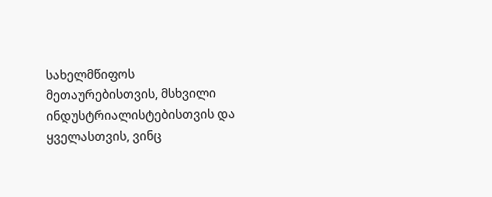სახელმწიფოს მეთაურებისთვის, მსხვილი ინდუსტრიალისტებისთვის და ყველასთვის, ვინც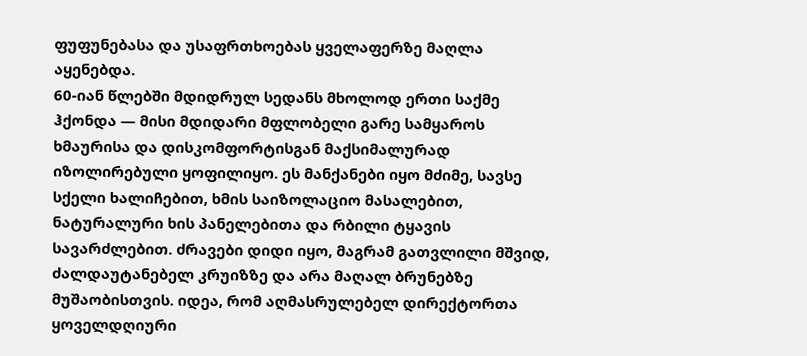ფუფუნებასა და უსაფრთხოებას ყველაფერზე მაღლა აყენებდა.
60-იან წლებში მდიდრულ სედანს მხოლოდ ერთი საქმე ჰქონდა — მისი მდიდარი მფლობელი გარე სამყაროს ხმაურისა და დისკომფორტისგან მაქსიმალურად იზოლირებული ყოფილიყო. ეს მანქანები იყო მძიმე, სავსე სქელი ხალიჩებით, ხმის საიზოლაციო მასალებით, ნატურალური ხის პანელებითა და რბილი ტყავის სავარძლებით. ძრავები დიდი იყო, მაგრამ გათვლილი მშვიდ, ძალდაუტანებელ კრუიზზე და არა მაღალ ბრუნებზე მუშაობისთვის. იდეა, რომ აღმასრულებელ დირექტორთა ყოველდღიური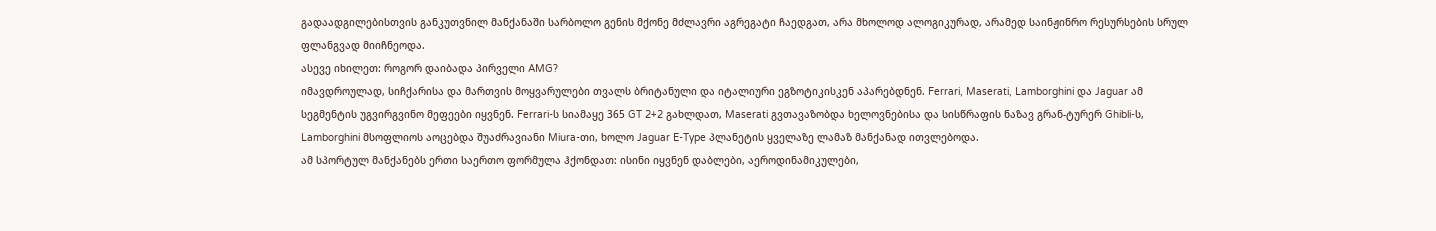გადაადგილებისთვის განკუთვნილ მანქანაში სარბოლო გენის მქონე მძლავრი აგრეგატი ჩაედგათ, არა მხოლოდ ალოგიკურად, არამედ საინჟინრო რესურსების სრულ ფლანგვად მიიჩნეოდა.
ასევე იხილეთ: როგორ დაიბადა პირველი AMG?
იმავდროულად, სიჩქარისა და მართვის მოყვარულები თვალს ბრიტანული და იტალიური ეგზოტიკისკენ აპარებდნენ. Ferrari, Maserati, Lamborghini და Jaguar ამ სეგმენტის უგვირგვინო მეფეები იყვნენ. Ferrari-ს სიამაყე 365 GT 2+2 გახლდათ, Maserati გვთავაზობდა ხელოვნებისა და სისწრაფის ნაზავ გრან-ტურერ Ghibli-ს, Lamborghini მსოფლიოს აოცებდა შუაძრავიანი Miura-თი, ხოლო Jaguar E-Type პლანეტის ყველაზე ლამაზ მანქანად ითვლებოდა.
ამ სპორტულ მანქანებს ერთი საერთო ფორმულა ჰქონდათ: ისინი იყვნენ დაბლები, აეროდინამიკულები,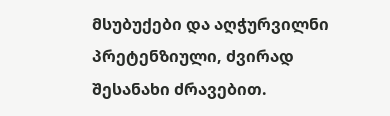მსუბუქები და აღჭურვილნი პრეტენზიული, ძვირად შესანახი ძრავებით.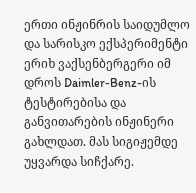ერთი ინჟინრის საიდუმლო და სარისკო ექსპერიმენტი
ერიხ ვაქსენბერგერი იმ დროს Daimler-Benz-ის ტესტირებისა და განვითარების ინჟინერი გახლდათ. მას სიგიჟემდე უყვარდა სიჩქარე.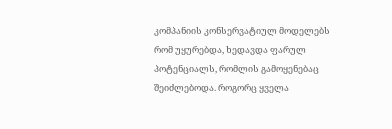კომპანიის კონსერვატიულ მოდელებს რომ უყურებდა, ხედავდა ფარულ პოტენციალს, რომლის გამოყენებაც შეიძლებოდა. როგორც ყველა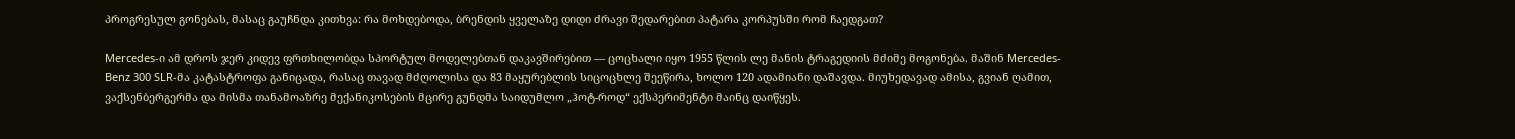პროგრესულ გონებას, მასაც გაუჩნდა კითხვა: რა მოხდებოდა, ბრენდის ყველაზე დიდი ძრავი შედარებით პატარა კორპუსში რომ ჩაედგათ?

Mercedes-ი ამ დროს ჯერ კიდევ ფრთხილობდა სპორტულ მოდელებთან დაკავშირებით — ცოცხალი იყო 1955 წლის ლე მანის ტრაგედიის მძიმე მოგონება. მაშინ Mercedes-Benz 300 SLR-მა კატასტროფა განიცადა, რასაც თავად მძღოლისა და 83 მაყურებლის სიცოცხლე შეეწირა, ხოლო 120 ადამიანი დაშავდა. მიუხედავად ამისა, გვიან ღამით, ვაქსენბერგერმა და მისმა თანამოაზრე მექანიკოსების მცირე გუნდმა საიდუმლო „ჰოტ-როდ“ ექსპერიმენტი მაინც დაიწყეს.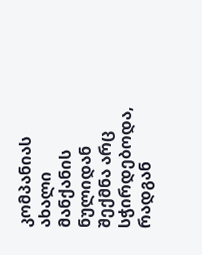კომპანიას ახალი მანქანის ნულიდან შექმნა არც სჭირდებოდა, რადგან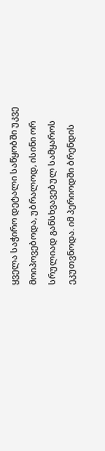ყველა საჭირო დეტალი საწყობში უკვე მოიპოვებოდა, უბრალოდ, ისინი ორ სრულიად განსხვავებულ სამყაროს ეკუთვნოდა. იმ პერიოდში ბრენდის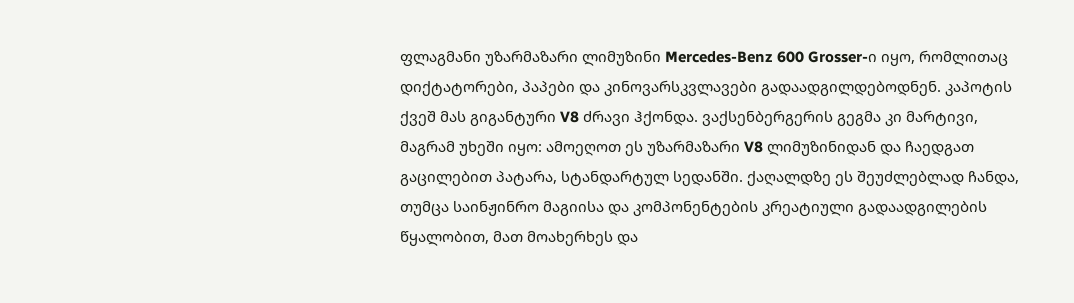ფლაგმანი უზარმაზარი ლიმუზინი Mercedes-Benz 600 Grosser-ი იყო, რომლითაც დიქტატორები, პაპები და კინოვარსკვლავები გადაადგილდებოდნენ. კაპოტის ქვეშ მას გიგანტური V8 ძრავი ჰქონდა. ვაქსენბერგერის გეგმა კი მარტივი, მაგრამ უხეში იყო: ამოეღოთ ეს უზარმაზარი V8 ლიმუზინიდან და ჩაედგათ გაცილებით პატარა, სტანდარტულ სედანში. ქაღალდზე ეს შეუძლებლად ჩანდა, თუმცა საინჟინრო მაგიისა და კომპონენტების კრეატიული გადაადგილების წყალობით, მათ მოახერხეს და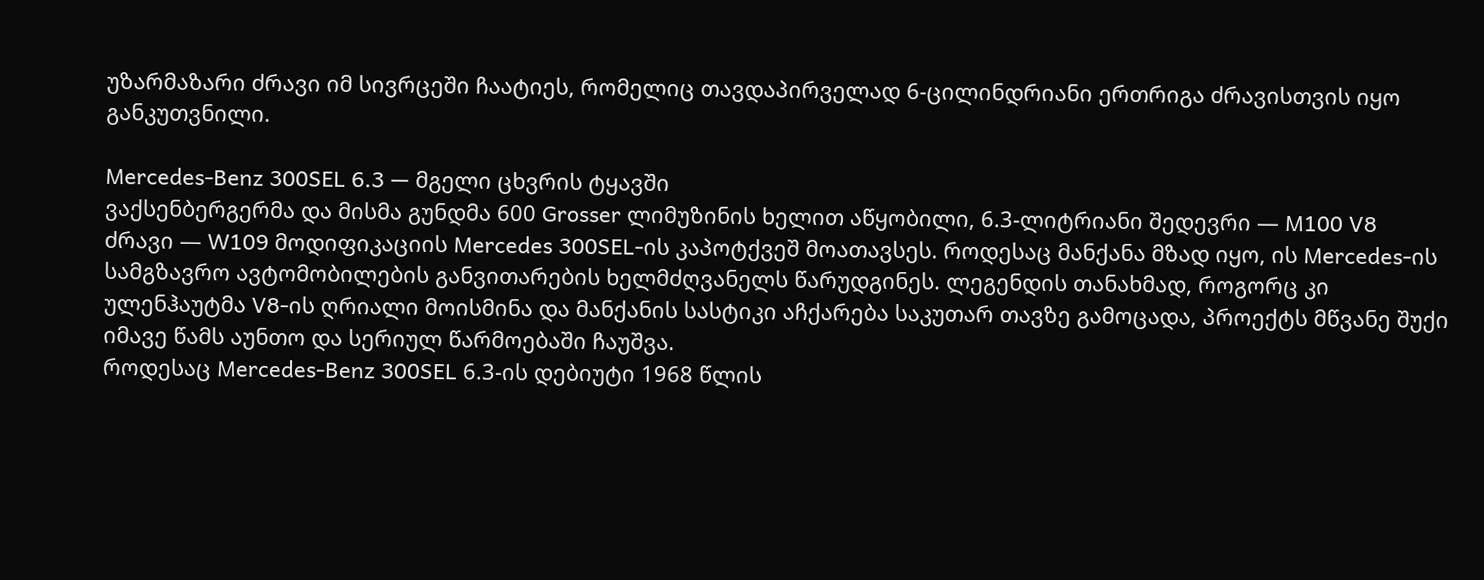უზარმაზარი ძრავი იმ სივრცეში ჩაატიეს, რომელიც თავდაპირველად 6-ცილინდრიანი ერთრიგა ძრავისთვის იყო განკუთვნილი.

Mercedes-Benz 300SEL 6.3 — მგელი ცხვრის ტყავში
ვაქსენბერგერმა და მისმა გუნდმა 600 Grosser ლიმუზინის ხელით აწყობილი, 6.3-ლიტრიანი შედევრი — M100 V8 ძრავი — W109 მოდიფიკაციის Mercedes 300SEL-ის კაპოტქვეშ მოათავსეს. როდესაც მანქანა მზად იყო, ის Mercedes-ის სამგზავრო ავტომობილების განვითარების ხელმძღვანელს წარუდგინეს. ლეგენდის თანახმად, როგორც კი ულენჰაუტმა V8-ის ღრიალი მოისმინა და მანქანის სასტიკი აჩქარება საკუთარ თავზე გამოცადა, პროექტს მწვანე შუქი იმავე წამს აუნთო და სერიულ წარმოებაში ჩაუშვა.
როდესაც Mercedes-Benz 300SEL 6.3-ის დებიუტი 1968 წლის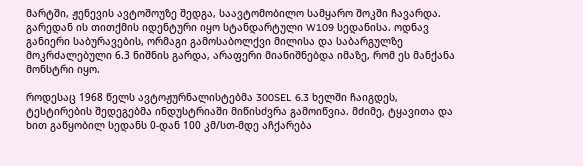მარტში, ჟენევის ავტოშოუზე შედგა, საავტომობილო სამყარო შოკში ჩავარდა. გარედან ის თითქმის იდენტური იყო სტანდარტული W109 სედანისა. ოდნავ განიერი საბურავების, ორმაგი გამოსაბოლქვი მილისა და საბარგულზე მოკრძალებული 6.3 ნიშნის გარდა, არაფერი მიანიშნებდა იმაზე, რომ ეს მანქანა მონსტრი იყო.

როდესაც 1968 წელს ავტოჟურნალისტებმა 300SEL 6.3 ხელში ჩაიგდეს, ტესტირების შედეგებმა ინდუსტრიაში მიწისძვრა გამოიწვია. მძიმე, ტყავითა და ხით გაწყობილ სედანს 0-დან 100 კმ/სთ-მდე აჩქარება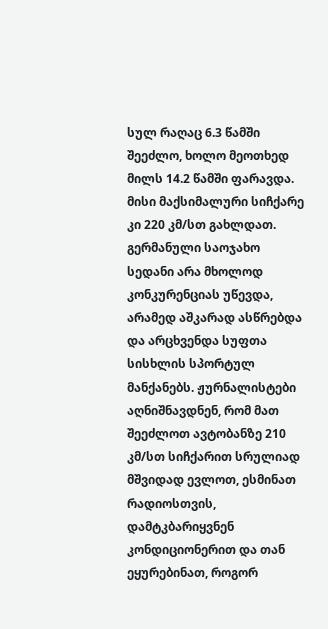სულ რაღაც 6.3 წამში შეეძლო, ხოლო მეოთხედ მილს 14.2 წამში ფარავდა. მისი მაქსიმალური სიჩქარე კი 220 კმ/სთ გახლდათ.
გერმანული საოჯახო სედანი არა მხოლოდ კონკურენციას უწევდა, არამედ აშკარად ასწრებდა და არცხვენდა სუფთა სისხლის სპორტულ მანქანებს. ჟურნალისტები აღნიშნავდნენ, რომ მათ შეეძლოთ ავტობანზე 210 კმ/სთ სიჩქარით სრულიად მშვიდად ევლოთ, ესმინათ რადიოსთვის, დამტკბარიყვნენ კონდიციონერით და თან ეყურებინათ, როგორ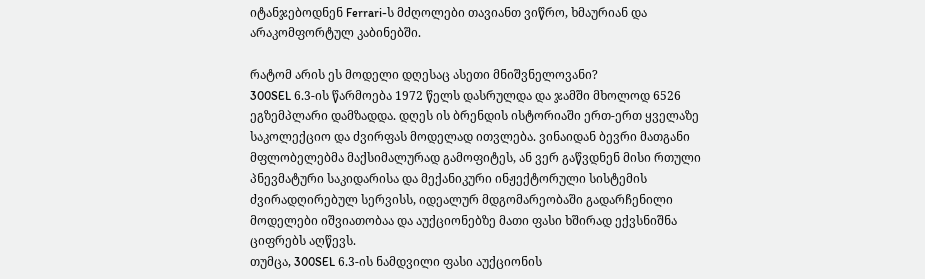იტანჯებოდნენ Ferrari-ს მძღოლები თავიანთ ვიწრო, ხმაურიან და არაკომფორტულ კაბინებში.

რატომ არის ეს მოდელი დღესაც ასეთი მნიშვნელოვანი?
300SEL 6.3-ის წარმოება 1972 წელს დასრულდა და ჯამში მხოლოდ 6526 ეგზემპლარი დამზადდა. დღეს ის ბრენდის ისტორიაში ერთ-ერთ ყველაზე საკოლექციო და ძვირფას მოდელად ითვლება. ვინაიდან ბევრი მათგანი მფლობელებმა მაქსიმალურად გამოფიტეს, ან ვერ გაწვდნენ მისი რთული პნევმატური საკიდარისა და მექანიკური ინჟექტორული სისტემის ძვირადღირებულ სერვისს, იდეალურ მდგომარეობაში გადარჩენილი მოდელები იშვიათობაა და აუქციონებზე მათი ფასი ხშირად ექვსნიშნა ციფრებს აღწევს.
თუმცა, 300SEL 6.3-ის ნამდვილი ფასი აუქციონის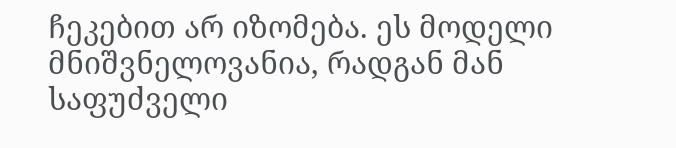ჩეკებით არ იზომება. ეს მოდელი მნიშვნელოვანია, რადგან მან საფუძველი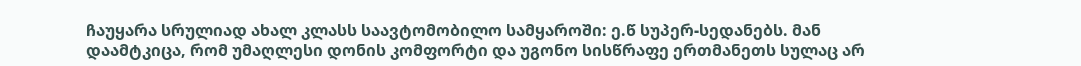ჩაუყარა სრულიად ახალ კლასს საავტომობილო სამყაროში: ე.წ სუპერ-სედანებს. მან დაამტკიცა, რომ უმაღლესი დონის კომფორტი და უგონო სისწრაფე ერთმანეთს სულაც არ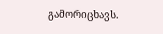გამორიცხავს.